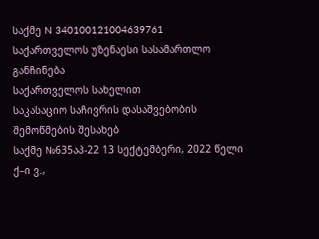საქმე N 340100121004639761
საქართველოს უზენაესი სასამართლო
განჩინება
საქართველოს სახელით
საკასაციო საჩივრის დასაშვებობის
შემოწმების შესახებ
საქმე №635აპ-22 13 სექტემბერი, 2022 წელი
ქ–ი ვ.,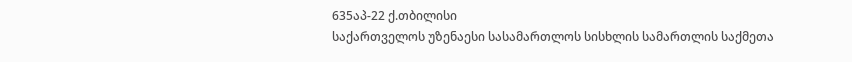635აპ-22 ქ.თბილისი
საქართველოს უზენაესი სასამართლოს სისხლის სამართლის საქმეთა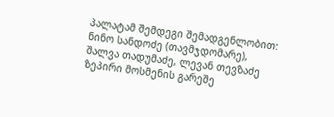პალატამ შემდეგი შემადგენლობით:
ნინო სანდოძე (თავმჯდომარე),
შალვა თადუმაძე, ლევან თევზაძე
ზეპირი მოსმენის გარეშე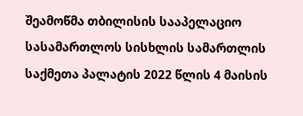შეამოწმა თბილისის სააპელაციო სასამართლოს სისხლის სამართლის საქმეთა პალატის 2022 წლის 4 მაისის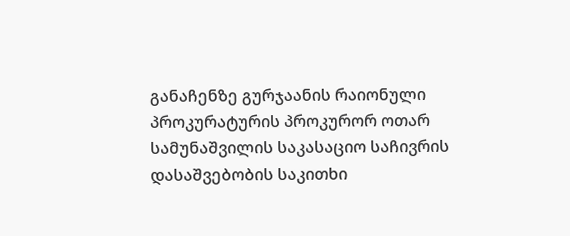განაჩენზე გურჯაანის რაიონული პროკურატურის პროკურორ ოთარ სამუნაშვილის საკასაციო საჩივრის დასაშვებობის საკითხი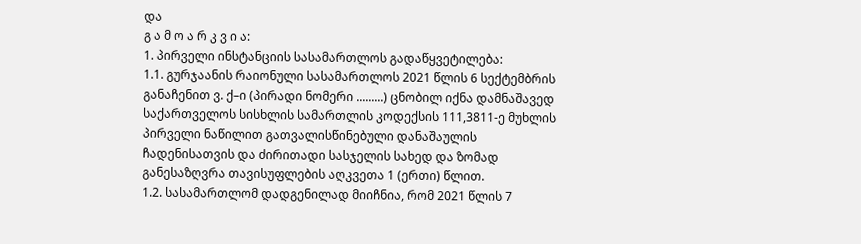და
გ ა მ ო ა რ კ ვ ი ა:
1. პირველი ინსტანციის სასამართლოს გადაწყვეტილება:
1.1. გურჯაანის რაიონული სასამართლოს 2021 წლის 6 სექტემბრის განაჩენით ვ. ქ–ი (პირადი ნომერი .........) ცნობილ იქნა დამნაშავედ საქართველოს სისხლის სამართლის კოდექსის 111,3811-ე მუხლის პირველი ნაწილით გათვალისწინებული დანაშაულის ჩადენისათვის და ძირითადი სასჯელის სახედ და ზომად განესაზღვრა თავისუფლების აღკვეთა 1 (ერთი) წლით.
1.2. სასამართლომ დადგენილად მიიჩნია, რომ 2021 წლის 7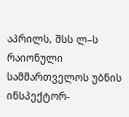აპრილს, შსს ლ–ს რაიონული სამმართველოს უბნის ინსპექტორ-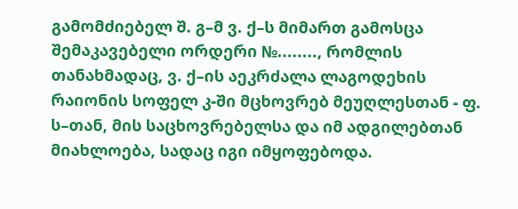გამომძიებელ შ. გ–მ ვ. ქ–ს მიმართ გამოსცა შემაკავებელი ორდერი №........, რომლის თანახმადაც, ვ. ქ–ის აეკრძალა ლაგოდეხის რაიონის სოფელ კ-ში მცხოვრებ მეუღლესთან - ფ. ს–თან, მის საცხოვრებელსა და იმ ადგილებთან მიახლოება, სადაც იგი იმყოფებოდა.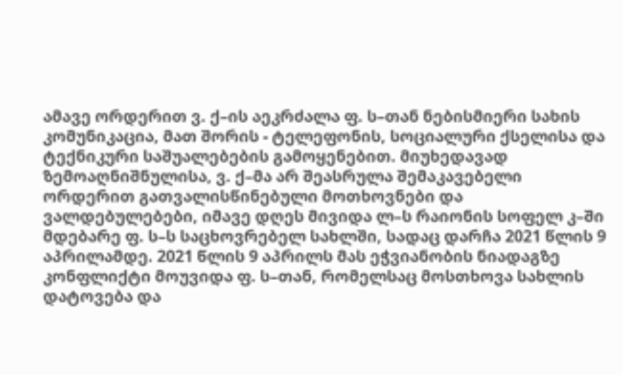ამავე ორდერით ვ. ქ–ის აეკრძალა ფ. ს–თან ნებისმიერი სახის კომუნიკაცია, მათ შორის - ტელეფონის, სოციალური ქსელისა და ტექნიკური საშუალებების გამოყენებით. მიუხედავად ზემოაღნიშნულისა, ვ. ქ–მა არ შეასრულა შემაკავებელი ორდერით გათვალისწინებული მოთხოვნები და ვალდებულებები, იმავე დღეს მივიდა ლ–ს რაიონის სოფელ კ–ში მდებარე ფ. ს–ს საცხოვრებელ სახლში, სადაც დარჩა 2021 წლის 9 აპრილამდე. 2021 წლის 9 აპრილს მას ეჭვიანობის ნიადაგზე კონფლიქტი მოუვიდა ფ. ს–თან, რომელსაც მოსთხოვა სახლის დატოვება და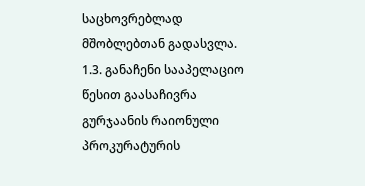საცხოვრებლად მშობლებთან გადასვლა.
1.3. განაჩენი სააპელაციო წესით გაასაჩივრა გურჯაანის რაიონული პროკურატურის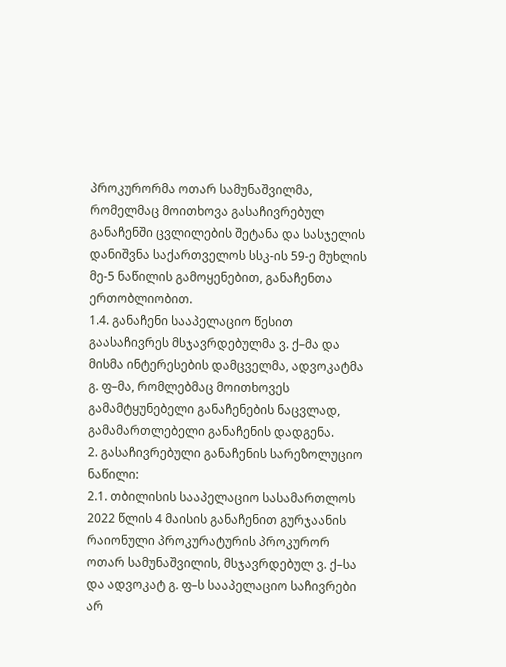პროკურორმა ოთარ სამუნაშვილმა, რომელმაც მოითხოვა გასაჩივრებულ განაჩენში ცვლილების შეტანა და სასჯელის დანიშვნა საქართველოს სსკ-ის 59-ე მუხლის მე-5 ნაწილის გამოყენებით, განაჩენთა ერთობლიობით.
1.4. განაჩენი სააპელაციო წესით გაასაჩივრეს მსჯავრდებულმა ვ. ქ–მა და მისმა ინტერესების დამცველმა, ადვოკატმა გ. ფ–მა, რომლებმაც მოითხოვეს გამამტყუნებელი განაჩენების ნაცვლად, გამამართლებელი განაჩენის დადგენა.
2. გასაჩივრებული განაჩენის სარეზოლუციო ნაწილი:
2.1. თბილისის სააპელაციო სასამართლოს 2022 წლის 4 მაისის განაჩენით გურჯაანის რაიონული პროკურატურის პროკურორ ოთარ სამუნაშვილის, მსჯავრდებულ ვ. ქ–სა და ადვოკატ გ. ფ–ს სააპელაციო საჩივრები არ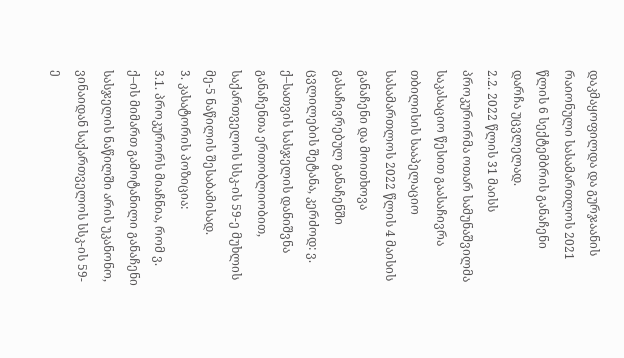დაკმაყოფილდა და გურჯაანის რაიონული სასამართლოს 2021 წლის 6 სექტემბრის განაჩენი დარჩა უცვლელად.
2.2. 2022 წლის 31 მაისს პროკურორმა ოთარ სამუნაშვილმა საკასაციო წესით გაასაჩივრა თბილისის სააპელაციო სასამართლოს 2022 წლის 4 მაისის განაჩენი და მოითხოვა გასაჩივრებულ განაჩენში ცვლილების შეტანა, კერძოდ: ვ. ქ–სათვის სასჯელის დანიშვნა განაჩენთა ერთობლიობით, საქართველოს სსკ-ის 59-ე მუხლის მე-5 ნაწილის შესაბამისად.
3. კასატორის პოზიცია:
3.1. პროკურორს მიაჩნია, რომ ვ. ქ–ის მიმართ გამოტანილი განაჩენი სასჯელის ნაწილში არის უკანონო, ვინაიდან საქართველოს სსკ-ის 59-ე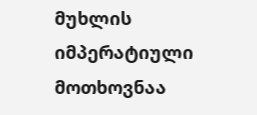მუხლის იმპერატიული მოთხოვნაა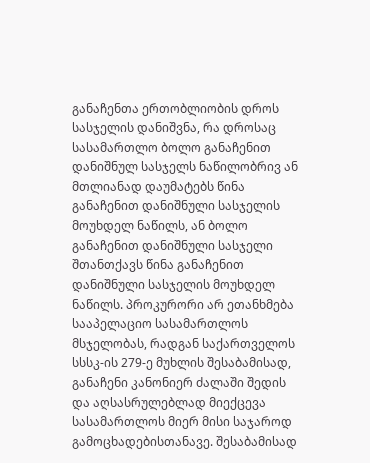განაჩენთა ერთობლიობის დროს სასჯელის დანიშვნა, რა დროსაც სასამართლო ბოლო განაჩენით დანიშნულ სასჯელს ნაწილობრივ ან მთლიანად დაუმატებს წინა განაჩენით დანიშნული სასჯელის მოუხდელ ნაწილს, ან ბოლო განაჩენით დანიშნული სასჯელი შთანთქავს წინა განაჩენით დანიშნული სასჯელის მოუხდელ ნაწილს. პროკურორი არ ეთანხმება სააპელაციო სასამართლოს მსჯელობას, რადგან საქართველოს სსსკ-ის 279-ე მუხლის შესაბამისად, განაჩენი კანონიერ ძალაში შედის და აღსასრულებლად მიექცევა სასამართლოს მიერ მისი საჯაროდ გამოცხადებისთანავე. შესაბამისად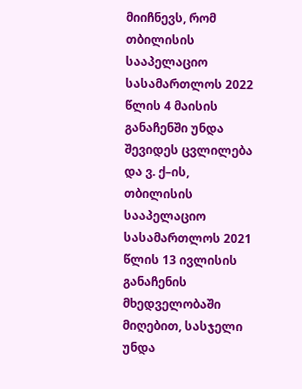მიიჩნევს, რომ თბილისის სააპელაციო სასამართლოს 2022 წლის 4 მაისის განაჩენში უნდა შევიდეს ცვლილება და ვ. ქ–ის, თბილისის სააპელაციო სასამართლოს 2021 წლის 13 ივლისის განაჩენის მხედველობაში მიღებით, სასჯელი უნდა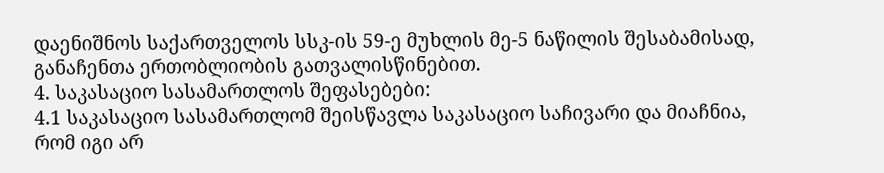დაენიშნოს საქართველოს სსკ-ის 59-ე მუხლის მე-5 ნაწილის შესაბამისად, განაჩენთა ერთობლიობის გათვალისწინებით.
4. საკასაციო სასამართლოს შეფასებები:
4.1 საკასაციო სასამართლომ შეისწავლა საკასაციო საჩივარი და მიაჩნია, რომ იგი არ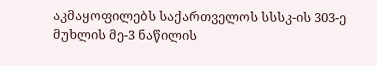აკმაყოფილებს საქართველოს სსსკ-ის 303-ე მუხლის მე-3 ნაწილის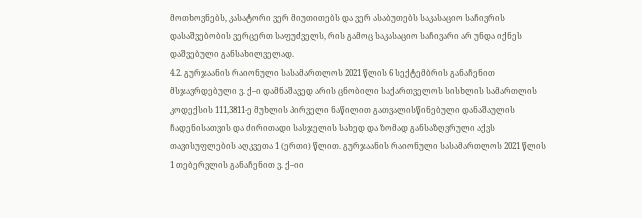მოთხოვნებს, კასატორი ვერ მიუთითებს და ვერ ასაბუთებს საკასაციო საჩივრის დასაშვებობის ვერცერთ საფუძველს, რის გამოც საკასაციო საჩივარი არ უნდა იქნეს დაშვებული განსახილველად.
4.2. გურჯაანის რაიონული სასამართლოს 2021 წლის 6 სექტემბრის განაჩენით მსჯავრდებული ვ. ქ–ი დამნაშავედ არის ცნობილი საქართველოს სისხლის სამართლის კოდექსის 111,3811-ე მუხლის პირველი ნაწილით გათვალისწინებული დანაშაულის ჩადენისათვის და ძირითადი სასჯელის სახედ და ზომად განსაზღვრული აქვს თავისუფლების აღკვეთა 1 (ერთი) წლით. გურჯაანის რაიონული სასამართლოს 2021 წლის 1 თებერვლის განაჩენით ვ. ქ–იი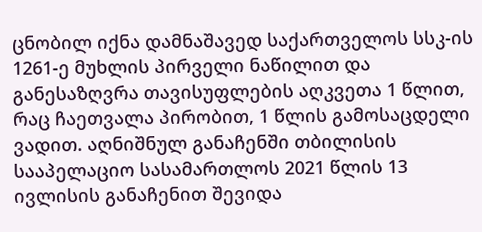ცნობილ იქნა დამნაშავედ საქართველოს სსკ-ის 1261-ე მუხლის პირველი ნაწილით და განესაზღვრა თავისუფლების აღკვეთა 1 წლით, რაც ჩაეთვალა პირობით, 1 წლის გამოსაცდელი ვადით. აღნიშნულ განაჩენში თბილისის სააპელაციო სასამართლოს 2021 წლის 13 ივლისის განაჩენით შევიდა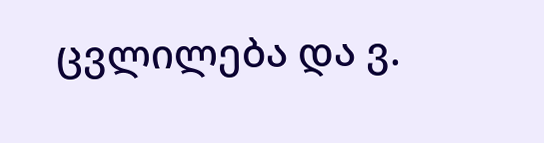ცვლილება და ვ.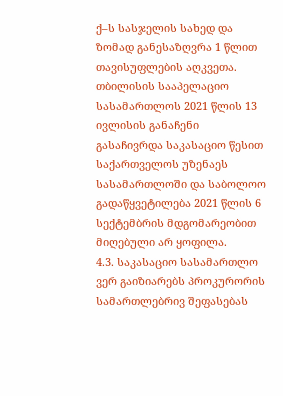ქ–ს სასჯელის სახედ და ზომად განესაზღვრა 1 წლით თავისუფლების აღკვეთა. თბილისის სააპელაციო სასამართლოს 2021 წლის 13 ივლისის განაჩენი გასაჩივრდა საკასაციო წესით საქართველოს უზენაეს სასამართლოში და საბოლოო გადაწყვეტილება 2021 წლის 6 სექტემბრის მდგომარეობით მიღებული არ ყოფილა.
4.3. საკასაციო სასამართლო ვერ გაიზიარებს პროკურორის სამართლებრივ შეფასებას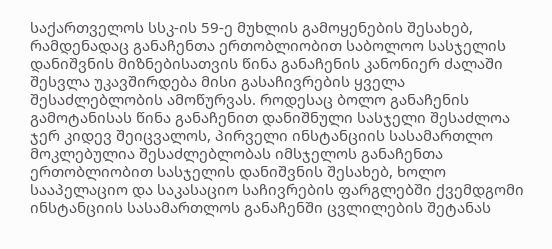საქართველოს სსკ-ის 59-ე მუხლის გამოყენების შესახებ, რამდენადაც განაჩენთა ერთობლიობით საბოლოო სასჯელის დანიშვნის მიზნებისათვის წინა განაჩენის კანონიერ ძალაში შესვლა უკავშირდება მისი გასაჩივრების ყველა შესაძლებლობის ამოწურვას. როდესაც ბოლო განაჩენის გამოტანისას წინა განაჩენით დანიშნული სასჯელი შესაძლოა ჯერ კიდევ შეიცვალოს, პირველი ინსტანციის სასამართლო მოკლებულია შესაძლებლობას იმსჯელოს განაჩენთა ერთობლიობით სასჯელის დანიშვნის შესახებ, ხოლო სააპელაციო და საკასაციო საჩივრების ფარგლებში ქვემდგომი ინსტანციის სასამართლოს განაჩენში ცვლილების შეტანას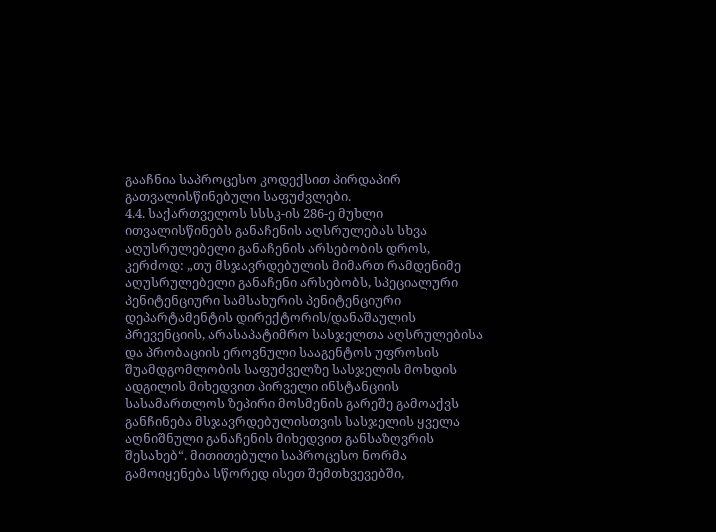გააჩნია საპროცესო კოდექსით პირდაპირ გათვალისწინებული საფუძვლები.
4.4. საქართველოს სსსკ-ის 286-ე მუხლი ითვალისწინებს განაჩენის აღსრულებას სხვა აღუსრულებელი განაჩენის არსებობის დროს, კერძოდ: „თუ მსჯავრდებულის მიმართ რამდენიმე აღუსრულებელი განაჩენი არსებობს, სპეციალური პენიტენციური სამსახურის პენიტენციური დეპარტამენტის დირექტორის/დანაშაულის პრევენციის, არასაპატიმრო სასჯელთა აღსრულებისა და პრობაციის ეროვნული სააგენტოს უფროსის შუამდგომლობის საფუძველზე სასჯელის მოხდის ადგილის მიხედვით პირველი ინსტანციის სასამართლოს ზეპირი მოსმენის გარეშე გამოაქვს განჩინება მსჯავრდებულისთვის სასჯელის ყველა აღნიშნული განაჩენის მიხედვით განსაზღვრის შესახებ“. მითითებული საპროცესო ნორმა გამოიყენება სწორედ ისეთ შემთხვევებში,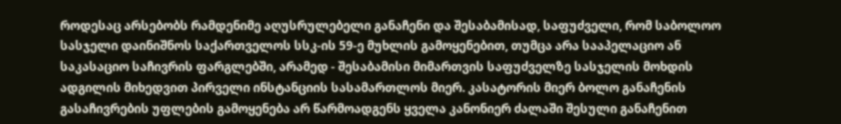როდესაც არსებობს რამდენიმე აღუსრულებელი განაჩენი და შესაბამისად, საფუძველი, რომ საბოლოო სასჯელი დაინიშნოს საქართველოს სსკ-ის 59-ე მუხლის გამოყენებით, თუმცა არა სააპელაციო ან საკასაციო საჩივრის ფარგლებში, არამედ - შესაბამისი მიმართვის საფუძველზე სასჯელის მოხდის ადგილის მიხედვით პირველი ინსტანციის სასამართლოს მიერ. კასატორის მიერ ბოლო განაჩენის გასაჩივრების უფლების გამოყენება არ წარმოადგენს ყველა კანონიერ ძალაში შესული განაჩენით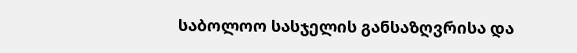საბოლოო სასჯელის განსაზღვრისა და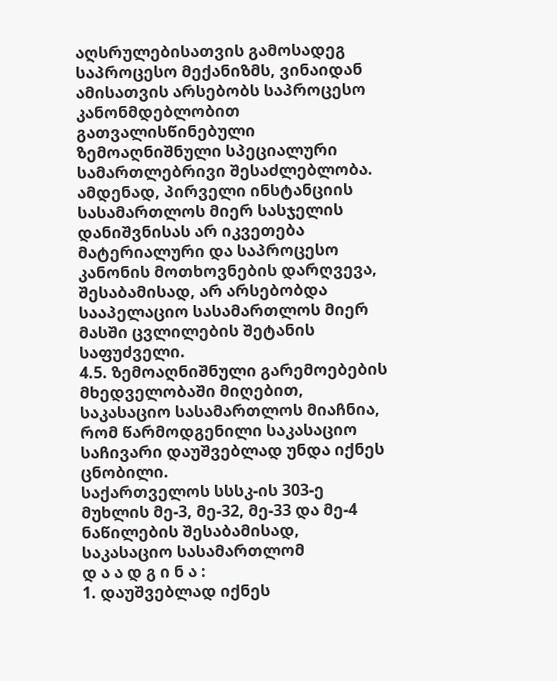აღსრულებისათვის გამოსადეგ საპროცესო მექანიზმს, ვინაიდან ამისათვის არსებობს საპროცესო კანონმდებლობით გათვალისწინებული ზემოაღნიშნული სპეციალური სამართლებრივი შესაძლებლობა. ამდენად, პირველი ინსტანციის სასამართლოს მიერ სასჯელის დანიშვნისას არ იკვეთება მატერიალური და საპროცესო კანონის მოთხოვნების დარღვევა, შესაბამისად, არ არსებობდა სააპელაციო სასამართლოს მიერ მასში ცვლილების შეტანის საფუძველი.
4.5. ზემოაღნიშნული გარემოებების მხედველობაში მიღებით, საკასაციო სასამართლოს მიაჩნია, რომ წარმოდგენილი საკასაციო საჩივარი დაუშვებლად უნდა იქნეს ცნობილი.
საქართველოს სსსკ-ის 303-ე მუხლის მე-3, მე-32, მე-33 და მე-4 ნაწილების შესაბამისად, საკასაციო სასამართლომ
დ ა ა დ გ ი ნ ა :
1. დაუშვებლად იქნეს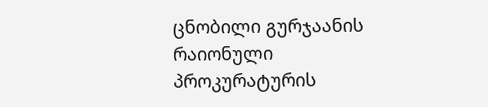ცნობილი გურჯაანის რაიონული პროკურატურის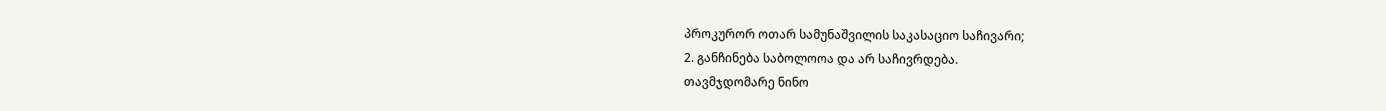პროკურორ ოთარ სამუნაშვილის საკასაციო საჩივარი;
2. განჩინება საბოლოოა და არ საჩივრდება.
თავმჯდომარე ნინო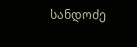სანდოძე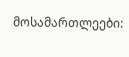მოსამართლეები: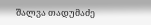შალვა თადუმაძე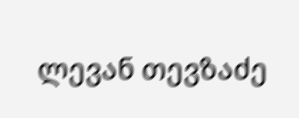ლევან თევზაძე